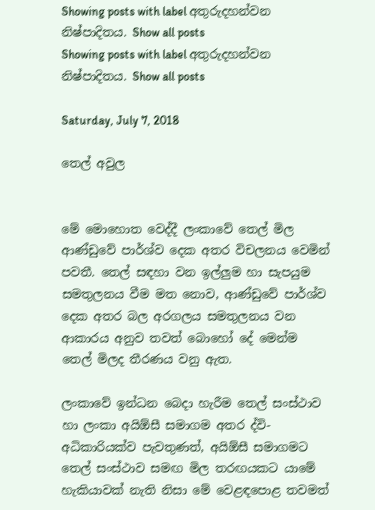Showing posts with label අතුරුදහන්වන නිෂ්පාදිතය. Show all posts
Showing posts with label අතුරුදහන්වන නිෂ්පාදිතය. Show all posts

Saturday, July 7, 2018

තෙල් අවුල


මේ මොහොත වෙද්දී ලංකාවේ තෙල් මිල ආණ්ඩුවේ පාර්ශ්ව දෙක අතර විචලනය වෙමින් පවතී. තෙල් සඳහා වන ඉල්ලුම හා සැපයුම සමතුලනය වීම මත නොව, ආණ්ඩුවේ පාර්ශ්ව දෙක අතර බල අරගලය සමතුලනය වන ආකාරය අනුව තවත් බොහෝ දේ මෙන්ම තෙල් මිලද තීරණය වනු ඇත.

ලංකාවේ ඉන්ධන බෙදා හැරීම තෙල් සංස්ථාව හා ලංකා අයිඕසී සමාගම අතර ද්වි-අධිකාරියක්ව පැවතුණත්, අයිඕසී සමාගමට තෙල් සංස්ථාව සමඟ මිල තරඟයකට යාමේ හැකියාවක් නැති නිසා මේ වෙළඳපොළ තවමත්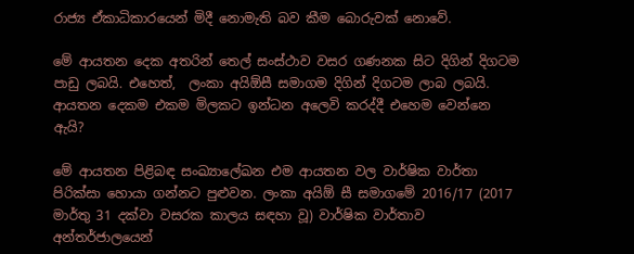රාජ්‍ය ඒකාධිකාරයෙන් මිදී නොමැති බව කීම බොරුවක් නොවේ.

මේ ආයතන දෙක අතරින් තෙල් සංස්ථාව වසර ගණනක සිට දිගින් දිගටම පාඩු ලබයි. එහෙත්,  ලංකා අයිඕසී සමාගම දිගින් දිගටම ලාබ ලබයි. ආයතන දෙකම එකම මිලකට ඉන්ධන අලෙවි කරද්දී එහෙම වෙන්නෙ ඇයි?

මේ ආයතන පිළිබඳ සංඛ්‍යාලේඛන එම ආයතන වල වාර්ෂික වාර්තා පිරික්සා හොයා ගන්නට පුළුවන. ලංකා අයිඕ සී සමාගමේ 2016/17 (2017 මාර්තු 31 දක්වා වසරක කාලය සඳහා වූ) වාර්ෂික වාර්තාව අන්තර්ජාලයෙන්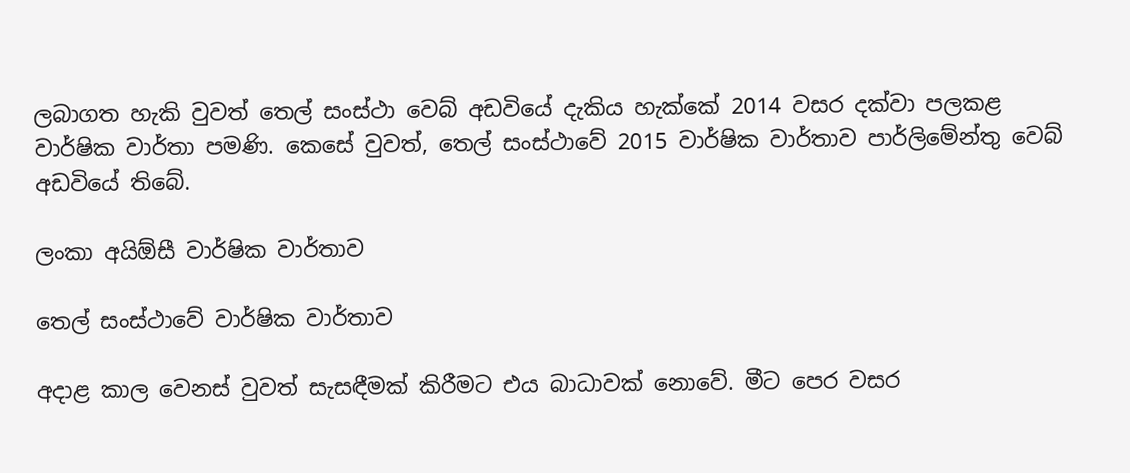ලබාගත හැකි වුවත් තෙල් සංස්ථා වෙබ් අඩවියේ දැකිය හැක්කේ 2014 වසර දක්වා පලකළ වාර්ෂික වාර්තා පමණි. කෙසේ වුවත්, තෙල් සංස්ථාවේ 2015 වාර්ෂික වාර්තාව පාර්ලිමේන්තු වෙබ් අඩවියේ තිබේ.

ලංකා අයිඕසී වාර්ෂික වාර්තාව

තෙල් සංස්ථාවේ වාර්ෂික වාර්තාව

අදාළ කාල වෙනස් වුවත් සැසඳීමක් කිරීමට එය බාධාවක් නොවේ. මීට පෙර වසර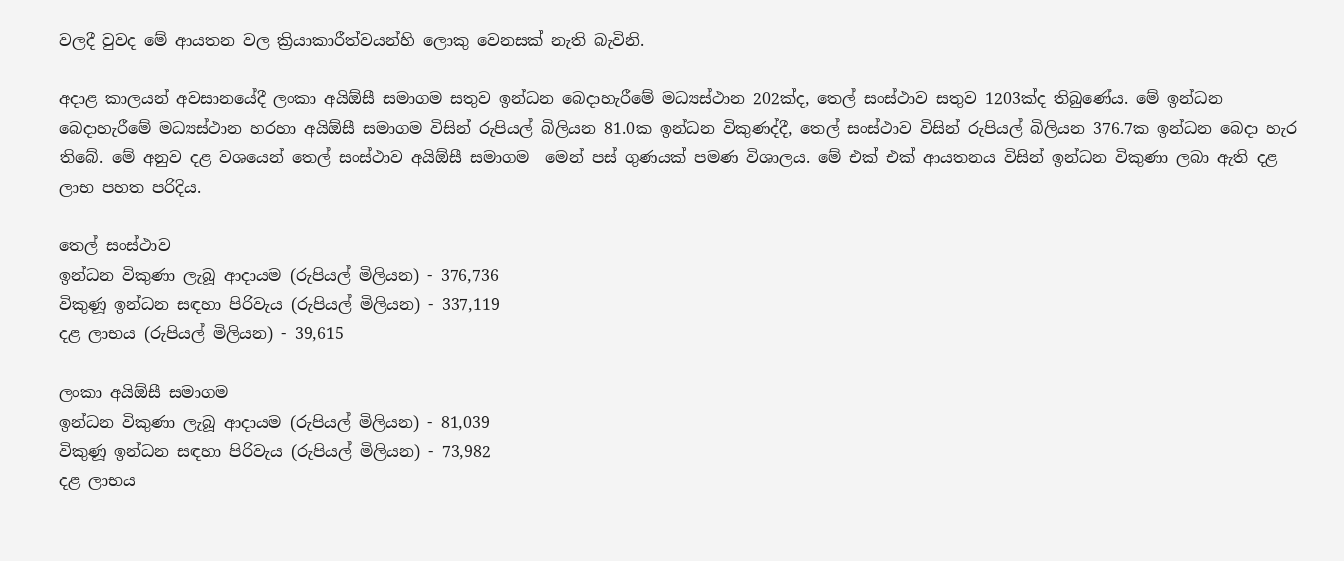වලදී වුවද මේ ආයතන වල ක්‍රියාකාරීත්වයන්හි ලොකු වෙනසක් නැති බැවිනි.

අදාළ කාලයන් අවසානයේදී ලංකා අයිඕසී සමාගම සතුව ඉන්ධන බෙදාහැරීමේ මධ්‍යස්ථාන 202ක්ද, තෙල් සංස්ථාව සතුව 1203ක්ද තිබුණේය. මේ ඉන්ධන බෙදාහැරීමේ මධ්‍යස්ථාන හරහා අයිඕසී සමාගම විසින් රුපියල් බිලියන 81.0ක ඉන්ධන විකුණද්දී, තෙල් සංස්ථාව විසින් රුපියල් බිලියන 376.7ක ඉන්ධන බෙදා හැර තිබේ. මේ අනුව දළ වශයෙන් තෙල් සංස්ථාව අයිඕසී සමාගම  මෙන් පස් ගුණයක් පමණ විශාලය. මේ එක් එක් ආයතනය විසින් ඉන්ධන විකුණා ලබා ඇති දළ ලාභ පහත පරිදිය.

තෙල් සංස්ථාව
ඉන්ධන විකුණා ලැබූ ආදායම (රුපියල් මිලියන) - 376,736
විකුණූ ඉන්ධන සඳහා පිරිවැය (රුපියල් මිලියන) - 337,119
දළ ලාභය (රුපියල් මිලියන) - 39,615

ලංකා අයිඕසී සමාගම
ඉන්ධන විකුණා ලැබූ ආදායම (රුපියල් මිලියන) - 81,039
විකුණූ ඉන්ධන සඳහා පිරිවැය (රුපියල් මිලියන) - 73,982
දළ ලාභය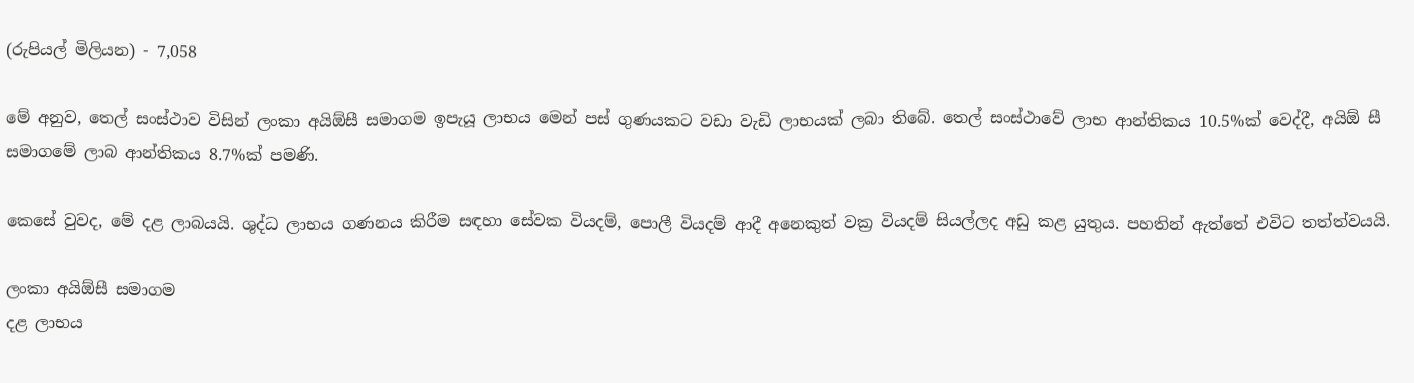(රුපියල් මිලියන) - 7,058

මේ අනුව, තෙල් සංස්ථාව විසින් ලංකා අයිඕසී සමාගම ඉපැයූ ලාභය මෙන් පස් ගුණයකට වඩා වැඩි ලාභයක් ලබා තිබේ. තෙල් සංස්ථාවේ ලාභ ආන්තිකය 10.5%ක් වෙද්දී, අයිඕ සී සමාගමේ ලාබ ආන්තිකය 8.7%ක් පමණි.

කෙසේ වුවද, මේ දළ ලාබයයි. ශුද්ධ ලාභය ගණනය කිරීම සඳහා සේවක වියදම්, පොලී වියදම් ආදී අනෙකුත් වක්‍ර වියදම් සියල්ලද අඩු කළ යුතුය. පහතින් ඇත්තේ එවිට තත්ත්වයයි.

ලංකා අයිඕසී සමාගම
දළ ලාභය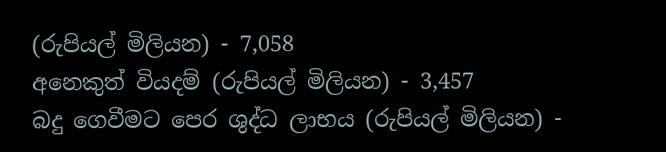(රුපියල් මිලියන) - 7,058
අනෙකුත් වියදම් (රුපියල් මිලියන) - 3,457
බදු ගෙවීමට පෙර ශුද්ධ ලාභය (රුපියල් මිලියන) -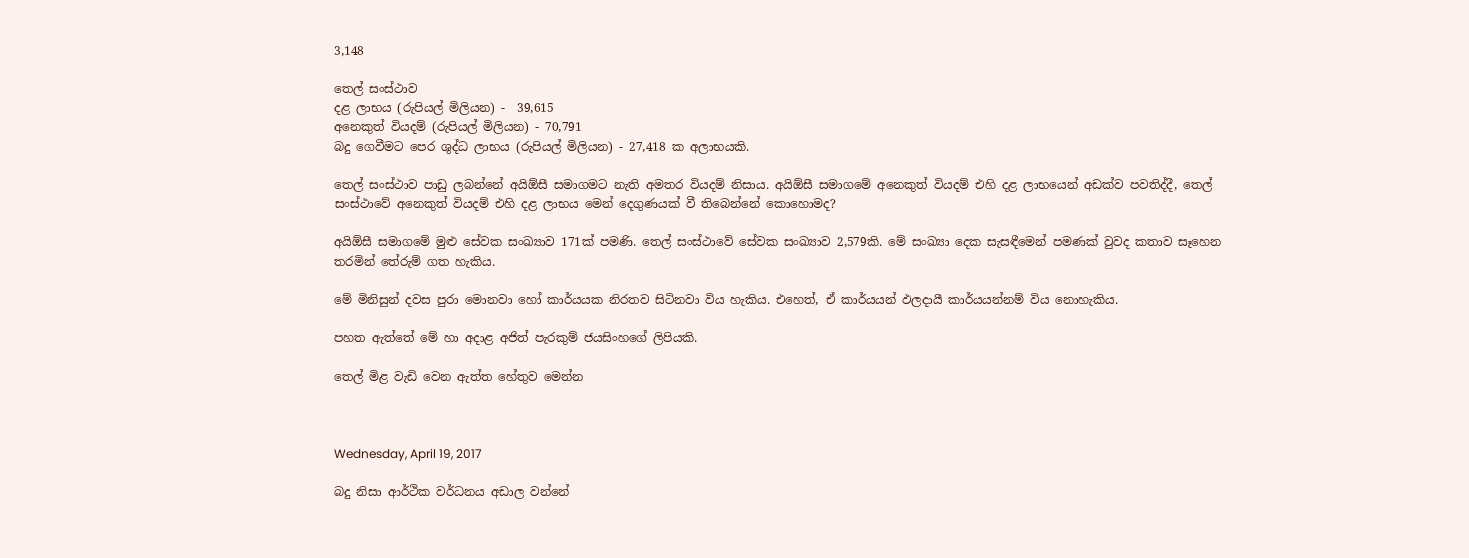3,148

තෙල් සංස්ථාව
දළ ලාභය (රුපියල් මිලියන) -  39,615
අනෙකුත් වියදම් (රුපියල් මිලියන) - 70,791
බදු ගෙවීමට පෙර ශුද්ධ ලාභය (රුපියල් මිලියන) - 27,418 ක අලාභයකි.

තෙල් සංස්ථාව පාඩු ලබන්නේ අයිඕසී සමාගමට නැති අමතර වියදම් නිසාය. අයිඕසී සමාගමේ අනෙකුත් වියදම් එහි දළ ලාභයෙන් අඩක්ව පවතිද්දී, තෙල් සංස්ථාවේ අනෙකුත් වියදම් එහි දළ ලාභය මෙන් දෙගුණයක් වී තිබෙන්නේ කොහොමද?

අයිඕසී සමාගමේ මුළු සේවක සංඛ්‍යාව 171ක් පමණි. තෙල් සංස්ථාවේ සේවක සංඛ්‍යාව 2,579කි. මේ සංඛ්‍යා දෙක සැසඳීමෙන් පමණක් වුවද කතාව සෑහෙන තරමින් තේරුම් ගත හැකිය.

මේ මිනිසුන් දවස පුරා මොනවා හෝ කාර්යයක නිරතව සිටිනවා විය හැකිය. එහෙත්, ඒ කාර්යයන් ඵලදායී කාර්යයන්නම් විය නොහැකිය.

පහත ඇත්තේ මේ හා අදාළ අජිත් පැරකුම් ජයසිංහගේ ලිපියකි.

තෙල් මිළ වැඩි වෙන ඇත්ත හේතුව මෙන්න



Wednesday, April 19, 2017

බදු නිසා ආර්ථික වර්ධනය අඩාල වන්නේ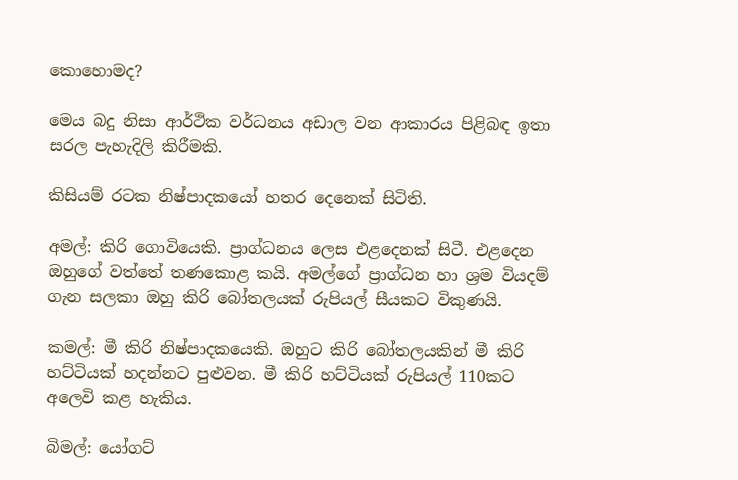කොහොමද?

මෙය බදු නිසා ආර්ථික වර්ධනය අඩාල වන ආකාරය පිළිබඳ ඉතා සරල පැහැදිලි කිරීමකි.

කිසියම් රටක නිෂ්පාදකයෝ හතර දෙනෙක් සිටිති.

අමල්: කිරි ගොවියෙකි. ප්‍රාග්ධනය ලෙස එළදෙනක් සිටී. එළදෙන ඔහුගේ වත්තේ තණකොළ කයි. අමල්ගේ ප්‍රාග්ධන හා ශ්‍රම වියදම් ගැන සලකා ඔහු කිරි බෝතලයක් රුපියල් සීයකට විකුණයි.

කමල්: මී කිරි නිෂ්පාදකයෙකි. ඔහුට කිරි බෝතලයකින් මී කිරි හට්ටියක් හදන්නට පුළුවන. මී කිරි හට්ටියක් රුපියල් 110කට අලෙවි කළ හැකිය.

බිමල්: යෝගට්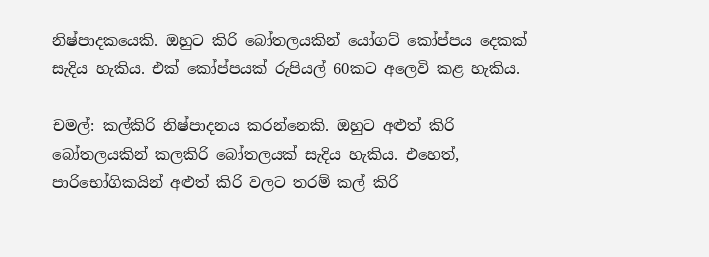නිෂ්පාදකයෙකි. ඔහුට කිරි බෝතලයකින් යෝගට් කෝප්පය දෙකක් සැදිය හැකිය. එක් කෝප්පයක් රුපියල් 60කට අලෙවි කළ හැකිය.

චමල්: කල්කිරි නිෂ්පාදනය කරන්නෙකි. ඔහුට අළුත් කිරි බෝතලයකින් කලකිරි බෝතලයක් සැදිය හැකිය. එහෙත්, පාරිභෝගිකයින් අළුත් කිරි වලට තරම් කල් කිරි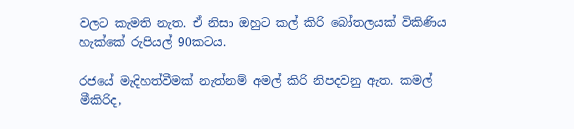වලට කැමති නැත. ඒ නිසා ඔහුට කල් කිරි බෝතලයක් විකිණිය හැක්කේ රුපියල් 90කටය.

රජයේ මැදිහත්වීමක් නැත්නම් අමල් කිරි නිපදවනු ඇත. කමල් මීකිරිද,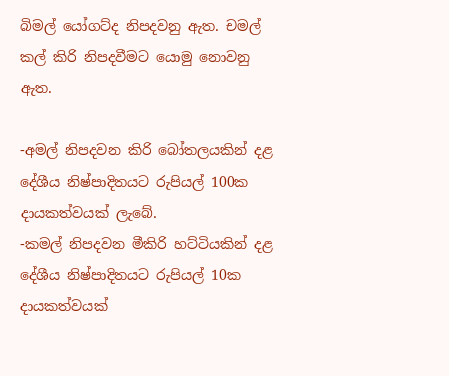බිමල් යෝගට්ද නිපදවනු ඇත. චමල් කල් කිරි නිපදවීමට යොමු නොවනු ඇත.

-අමල් නිපදවන කිරි බෝතලයකින් දළ දේශීය නිෂ්පාදිතයට රුපියල් 100ක දායකත්වයක් ලැබේ.
-කමල් නිපදවන මීකිරි හට්ටියකින් දළ දේශීය නිෂ්පාදිතයට රුපියල් 10ක දායකත්වයක්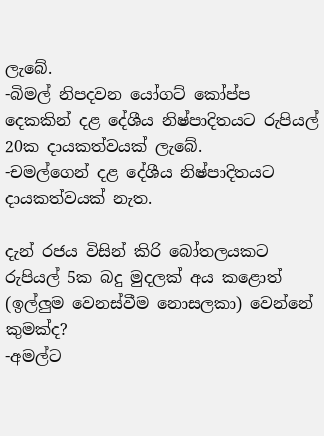ලැබේ.
-බිමල් නිපදවන යෝගට් කෝප්ප දෙකකින් දළ දේශීය නිෂ්පාදිතයට රුපියල් 20ක දායකත්වයක් ලැබේ.
-චමල්ගෙන් දළ දේශීය නිෂ්පාදිතයට දායකත්වයක් නැත.

දැන් රජය විසින් කිරි බෝතලයකට රුපියල් 5ක බදු මුදලක් අය කළොත් (ඉල්ලුම වෙනස්වීම නොසලකා) වෙන්නේ කුමක්ද?
-අමල්ට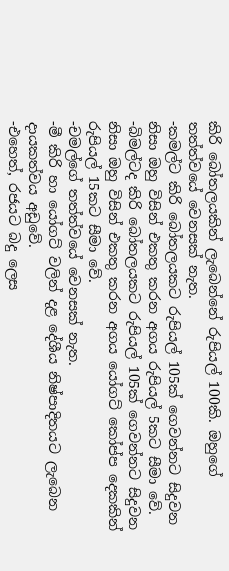කිරි බෝතලයකින් ලැබෙන්නේ රුපියල් 100කි. ඔහුගේ තත්ත්වයේ වෙනසක් නැත.
-කමල්ට කිරි බෝතලයකට රුපියල් 105ක් ගෙවන්නට සිදුවන නිසා ඔහු විසින් එකතු කරන අගය රුපියල් 5කට සීමා වේ.
-බිමල්ටද කිරි බෝතලයකට රුපියල් 105ක් ගෙවන්නට සිදුවන නිසා ඔහු විසින් එකතු කරන අගය යෝගට් කෝප්ප දෙකකින් රුපියල් 15කට සීමා වේ.
-චමල්ගේ තත්ත්වයේ වෙනසක් නැත.
-මී කිරි හා යෝගට් වලින් දළ දේශීය නිෂ්පාදිතයට ලැබෙන දායකත්වය අඩුවේ.
-එහෙත්, රජයට බදු ලෙස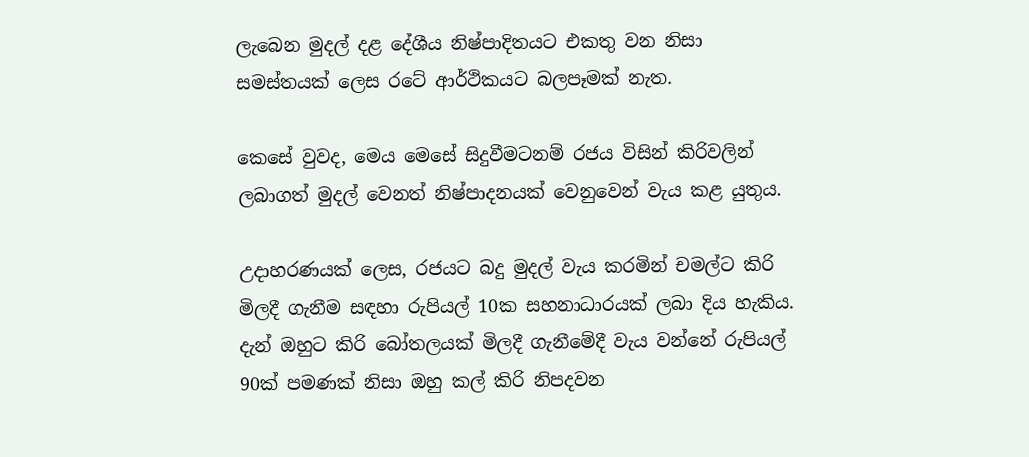ලැබෙන මුදල් දළ දේශීය නිෂ්පාදිතයට එකතු වන නිසා සමස්තයක් ලෙස රටේ ආර්ථිකයට බලපෑමක් නැත.

කෙසේ වුවද, මෙය මෙසේ සිදුවීමටනම් රජය විසින් කිරිවලින් ලබාගත් මුදල් වෙනත් නිෂ්පාදනයක් වෙනුවෙන් වැය කළ යුතුය.

උදාහරණයක් ලෙස, රජයට බදු මුදල් වැය කරමින් චමල්ට කිරි මිලදී ගැනීම සඳහා රුපියල් 10ක සහනාධාරයක් ලබා දිය හැකිය. දැන් ඔහුට කිරි බෝතලයක් මිලදී ගැනීමේදී වැය වන්නේ රුපියල් 90ක් පමණක් නිසා ඔහු කල් කිරි නිපදවන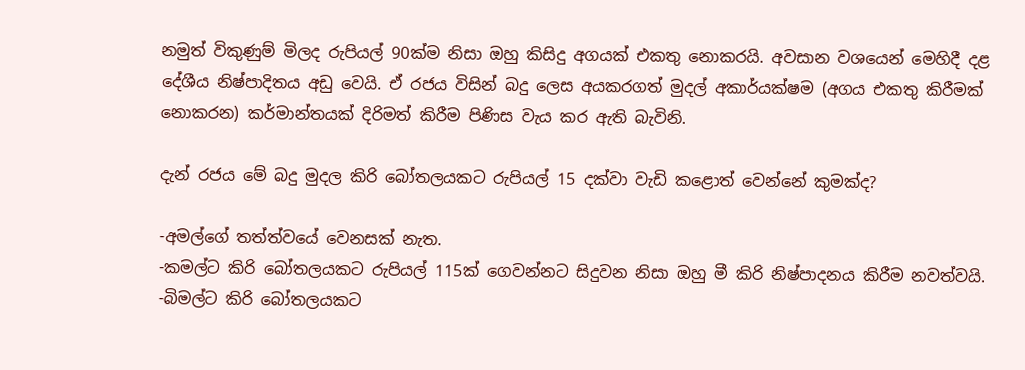නමුත් විකුණුම් මිලද රුපියල් 90ක්ම නිසා ඔහු කිසිදු අගයක් එකතු නොකරයි. අවසාන වශයෙන් මෙහිදී දළ දේශීය නිෂ්පාදිතය අඩු වෙයි. ඒ රජය විසින් බදු ලෙස අයකරගත් මුදල් අකාර්යක්ෂම (අගය එකතු කිරීමක් නොකරන) කර්මාන්තයක් දිරිමත් කිරීම පිණිස වැය කර ඇති බැවිනි.

දැන් රජය මේ බදු මුදල කිරි බෝතලයකට රුපියල් 15 දක්වා වැඩි කළොත් වෙන්නේ කුමක්ද?

-අමල්ගේ තත්ත්වයේ වෙනසක් නැත.
-කමල්ට කිරි බෝතලයකට රුපියල් 115ක් ගෙවන්නට සිදුවන නිසා ඔහු මී කිරි නිෂ්පාදනය කිරීම නවත්වයි.
-බිමල්ට කිරි බෝතලයකට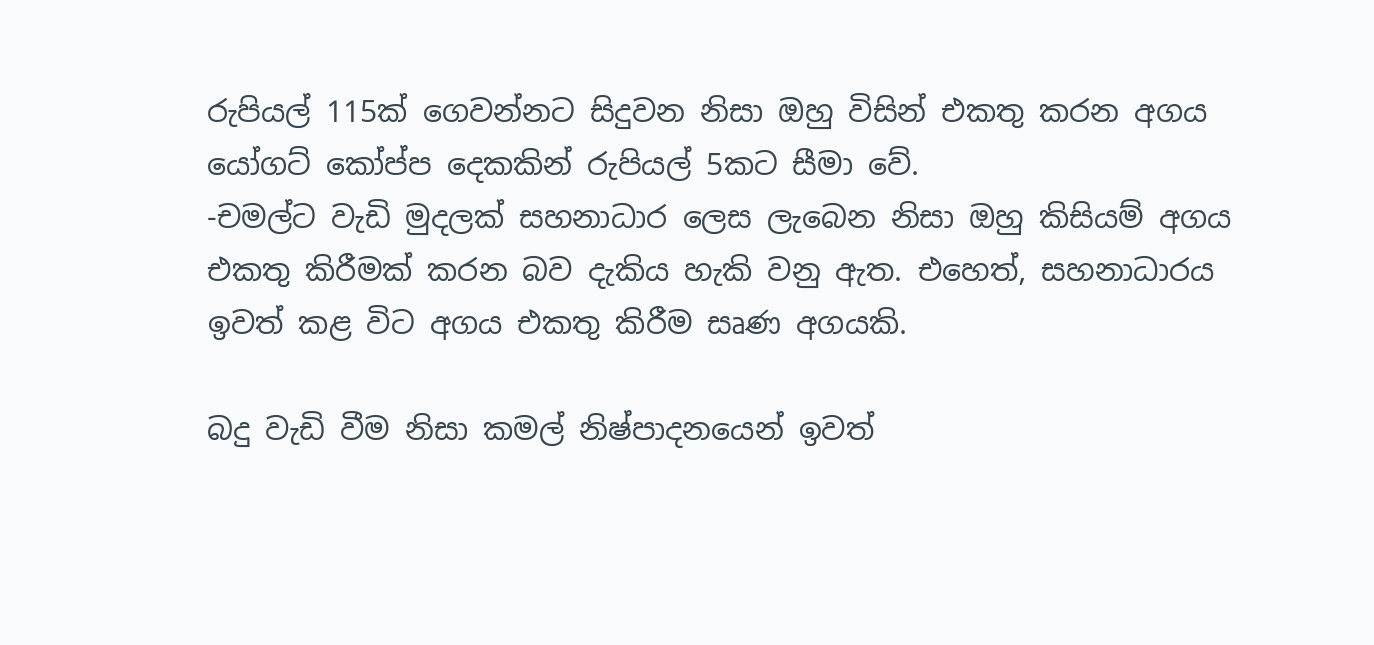රුපියල් 115ක් ගෙවන්නට සිදුවන නිසා ඔහු විසින් එකතු කරන අගය යෝගට් කෝප්ප දෙකකින් රුපියල් 5කට සීමා වේ.
-චමල්ට වැඩි මුදලක් සහනාධාර ලෙස ලැබෙන නිසා ඔහු කිසියම් අගය එකතු කිරීමක් කරන බව දැකිය හැකි වනු ඇත. එහෙත්, සහනාධාරය ඉවත් කළ විට අගය එකතු කිරීම සෘණ අගයකි.

බදු වැඩි වීම නිසා කමල් නිෂ්පාදනයෙන් ඉවත්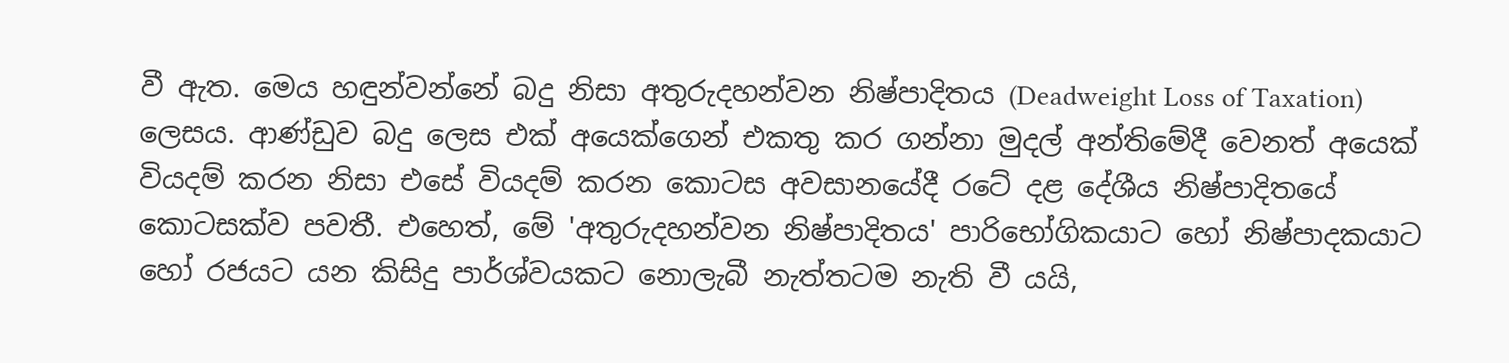වී ඇත. මෙය හඳුන්වන්නේ බදු නිසා අතුරුදහන්වන නිෂ්පාදිතය (Deadweight Loss of Taxation) ලෙසය. ආණ්ඩුව බදු ලෙස එක් අයෙක්ගෙන් එකතු කර ගන්නා මුදල් අන්තිමේදී වෙනත් අයෙක් වියදම් කරන නිසා එසේ වියදම් කරන කොටස අවසානයේදී රටේ දළ දේශීය නිෂ්පාදිතයේ කොටසක්ව පවතී. එහෙත්, මේ 'අතුරුදහන්වන නිෂ්පාදිතය' පාරිභෝගිකයාට හෝ නිෂ්පාදකයාට හෝ රජයට යන කිසිදු පාර්ශ්වයකට නොලැබී නැත්තටම නැති වී යයි,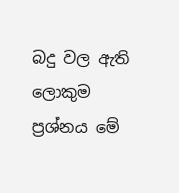බදු වල ඇති ලොකුම ප්‍රශ්නය මේ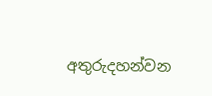අතුරුදහන්වන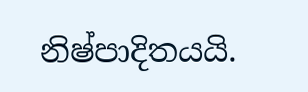නිෂ්පාදිතයයි.